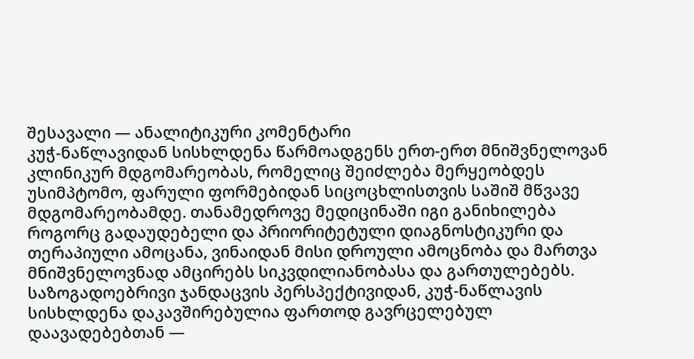შესავალი — ანალიტიკური კომენტარი
კუჭ-ნაწლავიდან სისხლდენა წარმოადგენს ერთ-ერთ მნიშვნელოვან კლინიკურ მდგომარეობას, რომელიც შეიძლება მერყეობდეს უსიმპტომო, ფარული ფორმებიდან სიცოცხლისთვის საშიშ მწვავე მდგომარეობამდე. თანამედროვე მედიცინაში იგი განიხილება როგორც გადაუდებელი და პრიორიტეტული დიაგნოსტიკური და თერაპიული ამოცანა, ვინაიდან მისი დროული ამოცნობა და მართვა მნიშვნელოვნად ამცირებს სიკვდილიანობასა და გართულებებს.
საზოგადოებრივი ჯანდაცვის პერსპექტივიდან, კუჭ-ნაწლავის სისხლდენა დაკავშირებულია ფართოდ გავრცელებულ დაავადებებთან —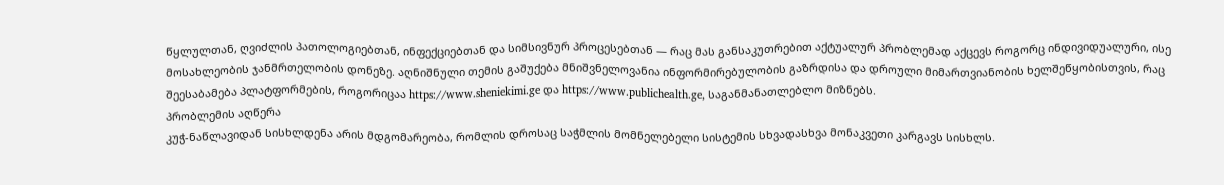წყლულთან, ღვიძლის პათოლოგიებთან, ინფექციებთან და სიმსივნურ პროცესებთან — რაც მას განსაკუთრებით აქტუალურ პრობლემად აქცევს როგორც ინდივიდუალური, ისე მოსახლეობის ჯანმრთელობის დონეზე. აღნიშნული თემის გაშუქება მნიშვნელოვანია ინფორმირებულობის გაზრდისა და დროული მიმართვიანობის ხელშეწყობისთვის, რაც შეესაბამება პლატფორმების, როგორიცაა https://www.sheniekimi.ge და https://www.publichealth.ge, საგანმანათლებლო მიზნებს.
პრობლემის აღწერა
კუჭ-ნაწლავიდან სისხლდენა არის მდგომარეობა, რომლის დროსაც საჭმლის მომნელებელი სისტემის სხვადასხვა მონაკვეთი კარგავს სისხლს.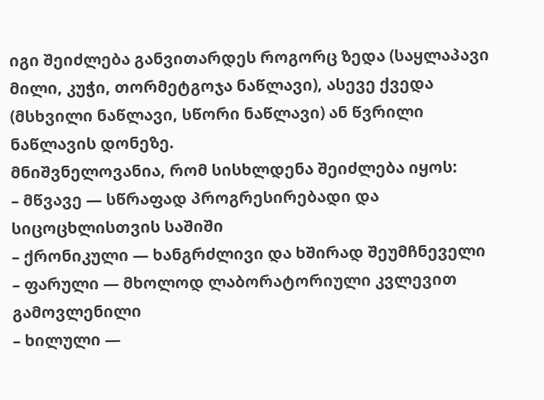იგი შეიძლება განვითარდეს როგორც ზედა (საყლაპავი მილი, კუჭი, თორმეტგოჯა ნაწლავი), ასევე ქვედა (მსხვილი ნაწლავი, სწორი ნაწლავი) ან წვრილი ნაწლავის დონეზე.
მნიშვნელოვანია, რომ სისხლდენა შეიძლება იყოს:
– მწვავე — სწრაფად პროგრესირებადი და სიცოცხლისთვის საშიში
– ქრონიკული — ხანგრძლივი და ხშირად შეუმჩნეველი
– ფარული — მხოლოდ ლაბორატორიული კვლევით გამოვლენილი
– ხილული —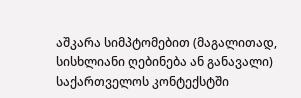აშკარა სიმპტომებით (მაგალითად, სისხლიანი ღებინება ან განავალი)
საქართველოს კონტექსტში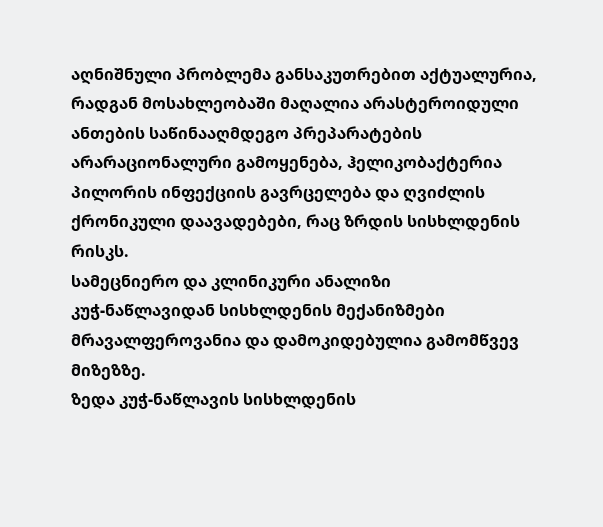აღნიშნული პრობლემა განსაკუთრებით აქტუალურია, რადგან მოსახლეობაში მაღალია არასტეროიდული ანთების საწინააღმდეგო პრეპარატების არარაციონალური გამოყენება, ჰელიკობაქტერია პილორის ინფექციის გავრცელება და ღვიძლის ქრონიკული დაავადებები, რაც ზრდის სისხლდენის რისკს.
სამეცნიერო და კლინიკური ანალიზი
კუჭ-ნაწლავიდან სისხლდენის მექანიზმები მრავალფეროვანია და დამოკიდებულია გამომწვევ მიზეზზე.
ზედა კუჭ-ნაწლავის სისხლდენის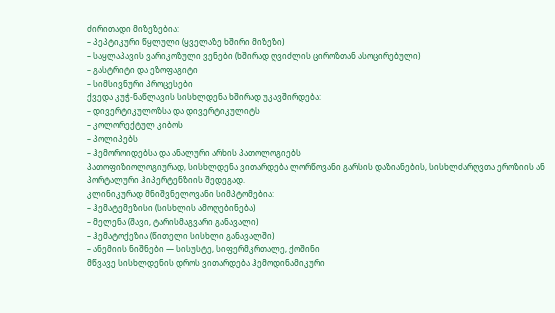ძირითადი მიზეზებია:
– პეპტიკური წყლული (ყველაზე ხშირი მიზეზი)
– საყლაპავის ვარიკოზული ვენები (ხშირად ღვიძლის ციროზთან ასოცირებული)
– გასტრიტი და ეზოფაგიტი
– სიმსივნური პროცესები
ქვედა კუჭ-ნაწლავის სისხლდენა ხშირად უკავშირდება:
– დივერტიკულოზსა და დივერტიკულიტს
– კოლორექტულ კიბოს
– პოლიპებს
– ჰემოროიდებსა და ანალური არხის პათოლოგიებს
პათოფიზიოლოგიურად, სისხლდენა ვითარდება ლორწოვანი გარსის დაზიანების, სისხლძარღვთა ეროზიის ან პორტალური ჰიპერტენზიის შედეგად.
კლინიკურად მნიშვნელოვანი სიმპტომებია:
– ჰემატემეზისი (სისხლის ამოღებინება)
– მელენა (შავი, ტარისმაგვარი განავალი)
– ჰემატოქეზია (წითელი სისხლი განავალში)
– ანემიის ნიშნები — სისუსტე, სიფერმკრთალე, ქოშინი
მწვავე სისხლდენის დროს ვითარდება ჰემოდინამიკური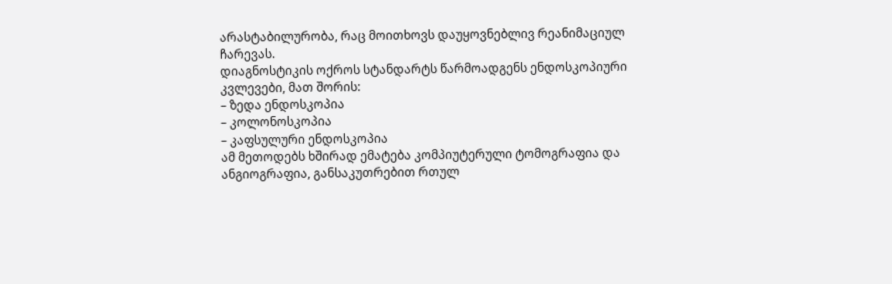არასტაბილურობა, რაც მოითხოვს დაუყოვნებლივ რეანიმაციულ ჩარევას.
დიაგნოსტიკის ოქროს სტანდარტს წარმოადგენს ენდოსკოპიური კვლევები, მათ შორის:
– ზედა ენდოსკოპია
– კოლონოსკოპია
– კაფსულური ენდოსკოპია
ამ მეთოდებს ხშირად ემატება კომპიუტერული ტომოგრაფია და ანგიოგრაფია, განსაკუთრებით რთულ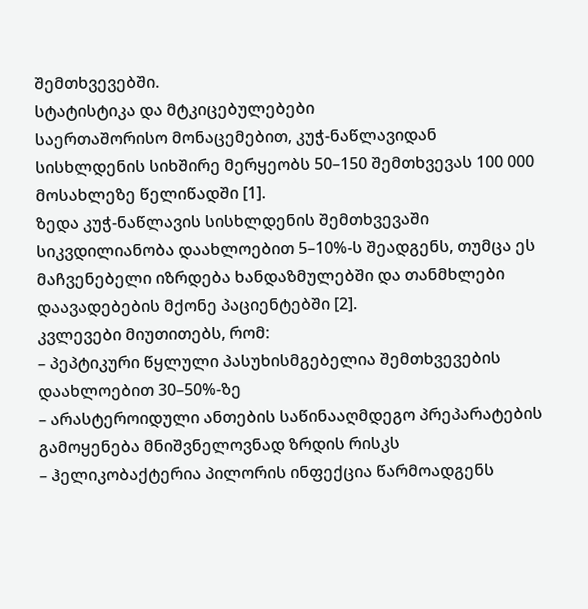შემთხვევებში.
სტატისტიკა და მტკიცებულებები
საერთაშორისო მონაცემებით, კუჭ-ნაწლავიდან სისხლდენის სიხშირე მერყეობს 50–150 შემთხვევას 100 000 მოსახლეზე წელიწადში [1].
ზედა კუჭ-ნაწლავის სისხლდენის შემთხვევაში სიკვდილიანობა დაახლოებით 5–10%-ს შეადგენს, თუმცა ეს მაჩვენებელი იზრდება ხანდაზმულებში და თანმხლები დაავადებების მქონე პაციენტებში [2].
კვლევები მიუთითებს, რომ:
– პეპტიკური წყლული პასუხისმგებელია შემთხვევების დაახლოებით 30–50%-ზე
– არასტეროიდული ანთების საწინააღმდეგო პრეპარატების გამოყენება მნიშვნელოვნად ზრდის რისკს
– ჰელიკობაქტერია პილორის ინფექცია წარმოადგენს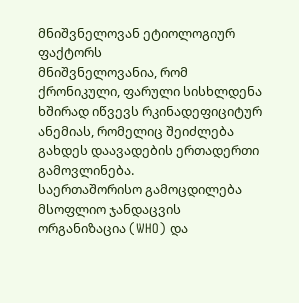მნიშვნელოვან ეტიოლოგიურ ფაქტორს
მნიშვნელოვანია, რომ ქრონიკული, ფარული სისხლდენა ხშირად იწვევს რკინადეფიციტურ ანემიას, რომელიც შეიძლება გახდეს დაავადების ერთადერთი გამოვლინება.
საერთაშორისო გამოცდილება
მსოფლიო ჯანდაცვის ორგანიზაცია (WHO) და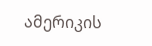ამერიკის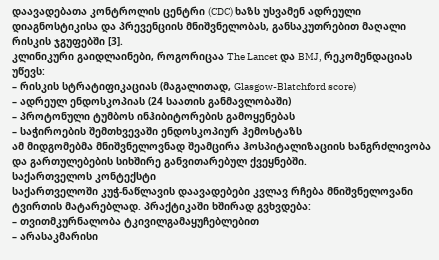დაავადებათა კონტროლის ცენტრი (CDC) ხაზს უსვამენ ადრეული დიაგნოსტიკისა და პრევენციის მნიშვნელობას, განსაკუთრებით მაღალი რისკის ჯგუფებში [3].
კლინიკური გაიდლაინები, როგორიცაა The Lancet და BMJ, რეკომენდაციას უწევს:
– რისკის სტრატიფიკაციას (მაგალითად, Glasgow-Blatchford score)
– ადრეულ ენდოსკოპიას (24 საათის განმავლობაში)
– პროტონული ტუმბოს ინჰიბიტორების გამოყენებას
– საჭიროების შემთხვევაში ენდოსკოპიურ ჰემოსტაზს
ამ მიდგომებმა მნიშვნელოვნად შეამცირა ჰოსპიტალიზაციის ხანგრძლივობა და გართულებების სიხშირე განვითარებულ ქვეყნებში.
საქართველოს კონტექსტი
საქართველოში კუჭ-ნაწლავის დაავადებები კვლავ რჩება მნიშვნელოვანი ტვირთის მატარებლად. პრაქტიკაში ხშირად გვხვდება:
– თვითმკურნალობა ტკივილგამაყუჩებლებით
– არასაკმარისი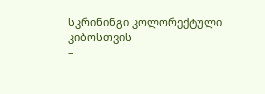სკრინინგი კოლორექტული კიბოსთვის
–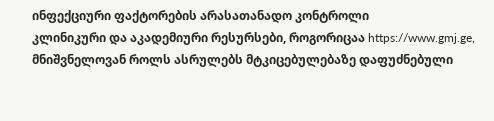ინფექციური ფაქტორების არასათანადო კონტროლი
კლინიკური და აკადემიური რესურსები, როგორიცაა https://www.gmj.ge, მნიშვნელოვან როლს ასრულებს მტკიცებულებაზე დაფუძნებული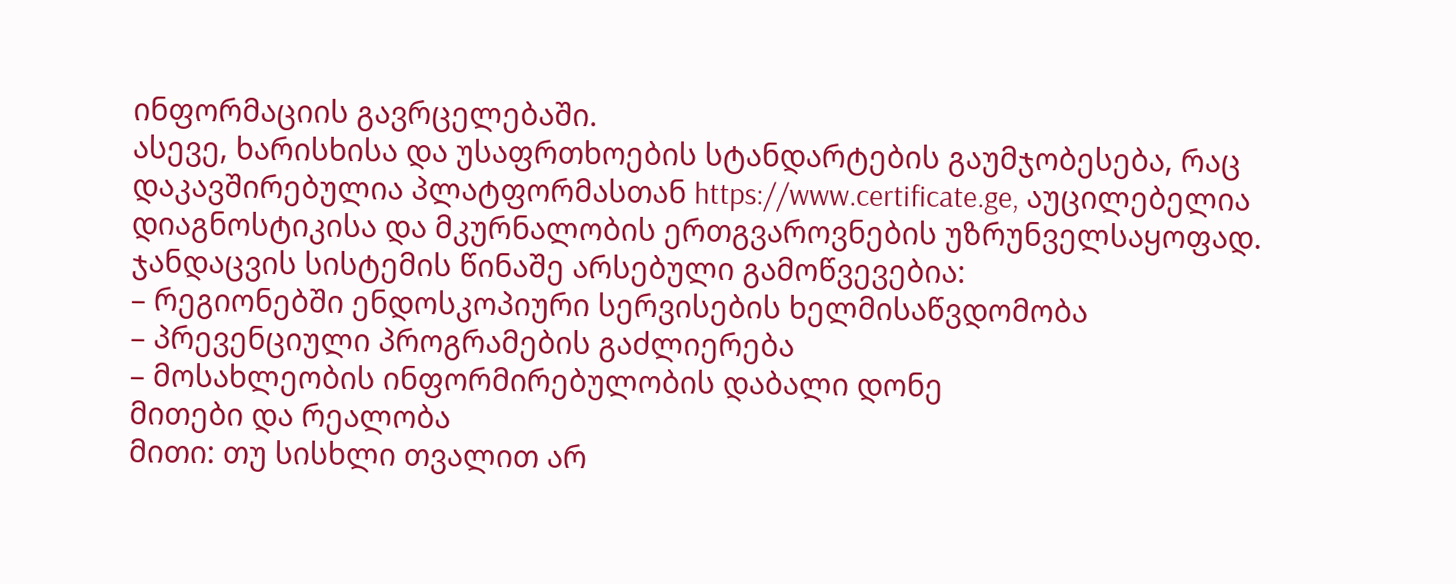ინფორმაციის გავრცელებაში.
ასევე, ხარისხისა და უსაფრთხოების სტანდარტების გაუმჯობესება, რაც დაკავშირებულია პლატფორმასთან https://www.certificate.ge, აუცილებელია დიაგნოსტიკისა და მკურნალობის ერთგვაროვნების უზრუნველსაყოფად.
ჯანდაცვის სისტემის წინაშე არსებული გამოწვევებია:
– რეგიონებში ენდოსკოპიური სერვისების ხელმისაწვდომობა
– პრევენციული პროგრამების გაძლიერება
– მოსახლეობის ინფორმირებულობის დაბალი დონე
მითები და რეალობა
მითი: თუ სისხლი თვალით არ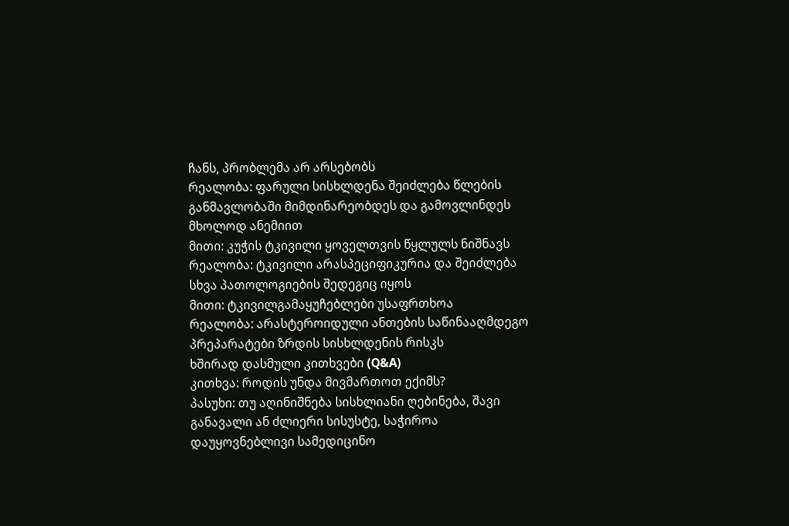ჩანს, პრობლემა არ არსებობს
რეალობა: ფარული სისხლდენა შეიძლება წლების განმავლობაში მიმდინარეობდეს და გამოვლინდეს მხოლოდ ანემიით
მითი: კუჭის ტკივილი ყოველთვის წყლულს ნიშნავს
რეალობა: ტკივილი არასპეციფიკურია და შეიძლება სხვა პათოლოგიების შედეგიც იყოს
მითი: ტკივილგამაყუჩებლები უსაფრთხოა
რეალობა: არასტეროიდული ანთების საწინააღმდეგო პრეპარატები ზრდის სისხლდენის რისკს
ხშირად დასმული კითხვები (Q&A)
კითხვა: როდის უნდა მივმართოთ ექიმს?
პასუხი: თუ აღინიშნება სისხლიანი ღებინება, შავი განავალი ან ძლიერი სისუსტე, საჭიროა დაუყოვნებლივი სამედიცინო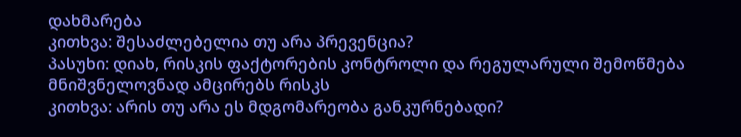დახმარება
კითხვა: შესაძლებელია თუ არა პრევენცია?
პასუხი: დიახ, რისკის ფაქტორების კონტროლი და რეგულარული შემოწმება მნიშვნელოვნად ამცირებს რისკს
კითხვა: არის თუ არა ეს მდგომარეობა განკურნებადი?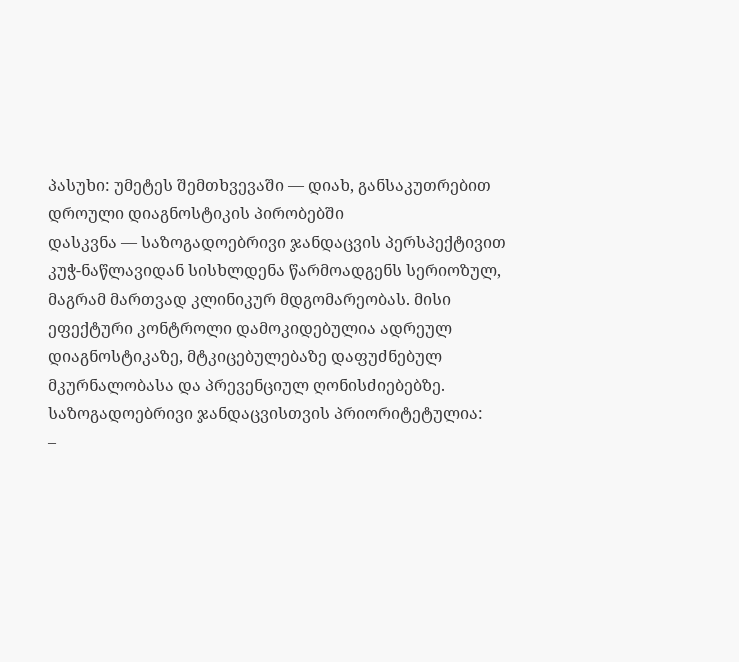პასუხი: უმეტეს შემთხვევაში — დიახ, განსაკუთრებით დროული დიაგნოსტიკის პირობებში
დასკვნა — საზოგადოებრივი ჯანდაცვის პერსპექტივით
კუჭ-ნაწლავიდან სისხლდენა წარმოადგენს სერიოზულ, მაგრამ მართვად კლინიკურ მდგომარეობას. მისი ეფექტური კონტროლი დამოკიდებულია ადრეულ დიაგნოსტიკაზე, მტკიცებულებაზე დაფუძნებულ მკურნალობასა და პრევენციულ ღონისძიებებზე.
საზოგადოებრივი ჯანდაცვისთვის პრიორიტეტულია:
–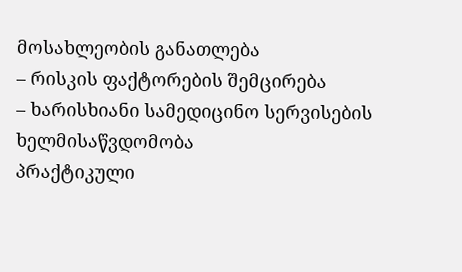მოსახლეობის განათლება
– რისკის ფაქტორების შემცირება
– ხარისხიანი სამედიცინო სერვისების ხელმისაწვდომობა
პრაქტიკული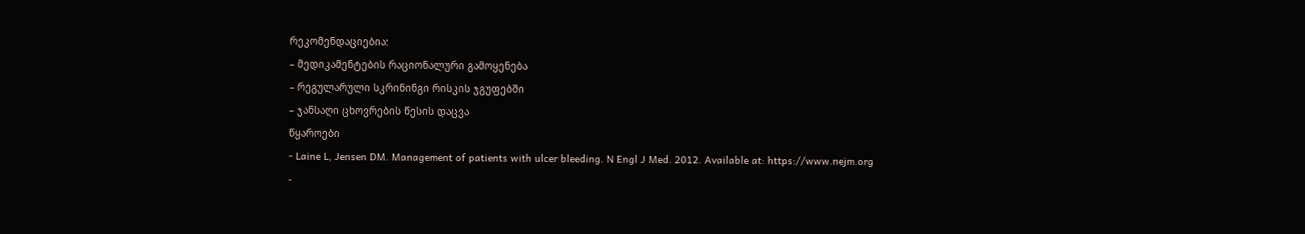რეკომენდაციებია:
– მედიკამენტების რაციონალური გამოყენება
– რეგულარული სკრინინგი რისკის ჯგუფებში
– ჯანსაღი ცხოვრების წესის დაცვა
წყაროები
- Laine L, Jensen DM. Management of patients with ulcer bleeding. N Engl J Med. 2012. Available at: https://www.nejm.org
-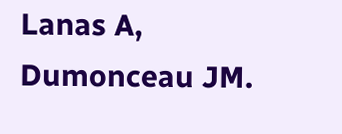Lanas A, Dumonceau JM.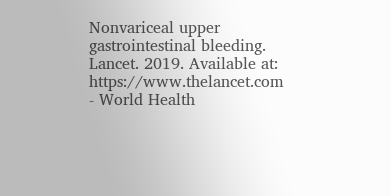Nonvariceal upper gastrointestinal bleeding. Lancet. 2019. Available at: https://www.thelancet.com
- World Health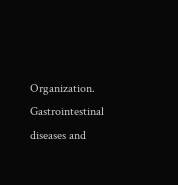Organization. Gastrointestinal diseases and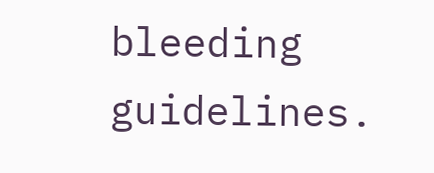bleeding guidelines.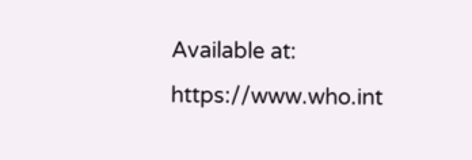Available at: https://www.who.int